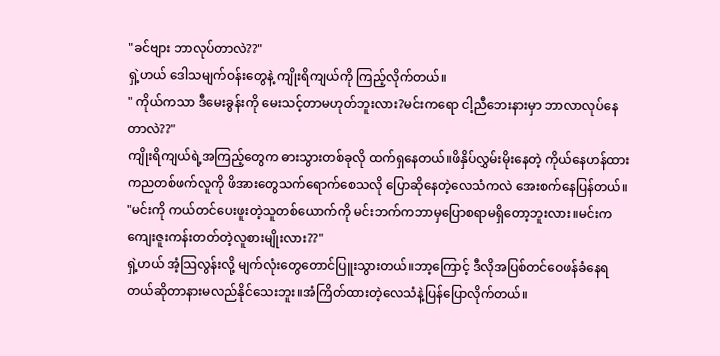"ခင်ဗျား ဘာလုပ်တာလဲ??"
ရှဲ့ဟယ် ဒေါသမျက်ဝန်းတွေနဲ့ ကျိုးရိကျယ်ကို ကြည့်လိုက်တယ်။
" ကိုယ်ကသာ ဒီမေးခွန်းကို မေးသင့်တာမဟုတ်ဘူးလား?မင်းကရော ငါ့ညီဘေးနားမှာ ဘာလာလုပ်နေတာလဲ??"
ကျိုးရိကျယ်ရဲ့အကြည့်တွေက ဓားသွားတစ်ခုလို ထက်ရှနေတယ်။ဖိနှိပ်လွှမ်းမိုးနေတဲ့ ကိုယ်နေဟန်ထားကညတစ်ဖက်လူကို ဖိအားတွေသက်ရောက်စေသလို ပြောဆိုနေတဲ့လေသံကလဲ အေးစက်နေပြန်တယ်။
"မင်းကို ကယ်တင်ပေးဖူးတဲ့သူတစ်ယောက်ကို မင်းဘက်ကဘာမှပြောစရာမရှိတော့ဘူးလား။မင်းကကျေးဇူးကန်းတတ်တဲ့လူစားမျိုးလား??"
ရှဲ့ဟယ် အံ့သြလွန်းလို့ မျက်လုံးတွေတောင်ပြူးသွားတယ်။ဘာ့ကြောင့် ဒီလိုအပြစ်တင်ဝေဖန်ခံနေရတယ်ဆိုတာနားမလည်နိုင်သေးဘူး။အံကြိတ်ထားတဲ့လေသံနဲ့ပြန်ပြောလိုက်တယ်။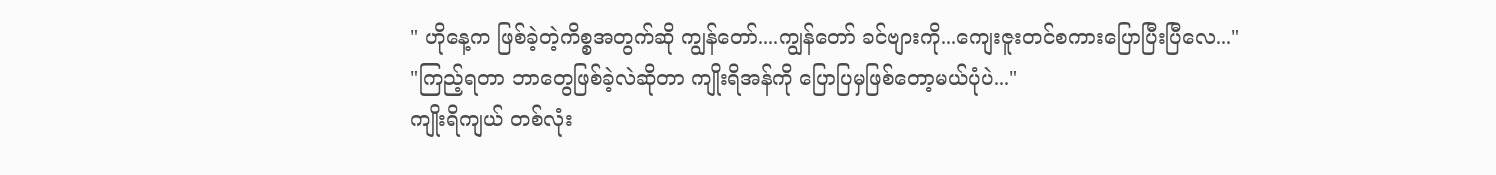" ဟိုနေ့က ဖြစ်ခဲ့တဲ့ကိစ္စအတွက်ဆို ကျွန်တော်....ကျွန်တော် ခင်ဗျားကို...ကျေးဇူးတင်စကားပြောပြီးပြီလေ..."
"ကြည့်ရတာ ဘာတွေဖြစ်ခဲ့လဲဆိုတာ ကျိုးရိအန်ကို ပြောပြမှဖြစ်တော့မယ်ပုံပဲ..."
ကျိုးရိကျယ် တစ်လုံး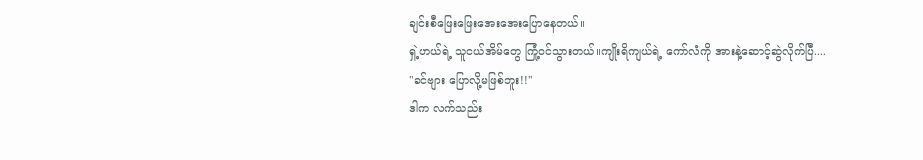ချင်းစီဖြေးဖြေးအေးအေးပြောနေတယ်။
ရှဲ့ဟယ်ရဲ့ သူငယ်အိမ်တွေ ကြုံ့ဝင်သွားတယ်။ကျိုးရိကျယ်ရဲ့ ကော်လံကို အားနဲ့ဆောင့်ဆွဲလိုက်ပြီ....
"ခင်ဗျား ပြောလို့မဖြစ်ဘူး!!"
ဒါက လက်သည်း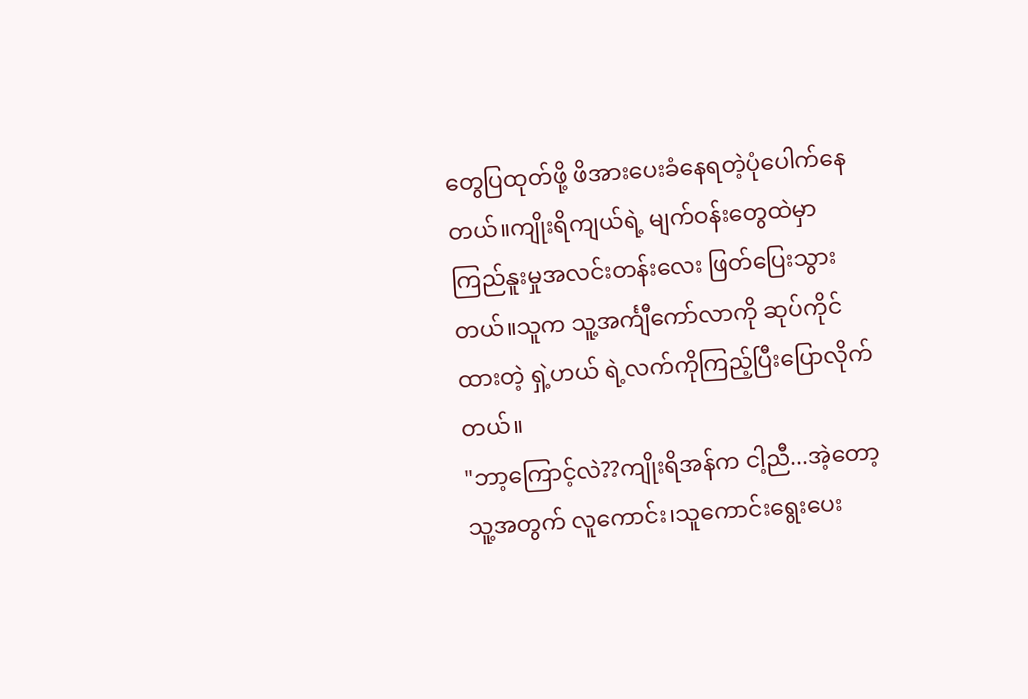တွေပြထုတ်ဖို့ ဖိအားပေးခံနေရတဲ့ပုံပေါက်နေတယ်။ကျိုးရိကျယ်ရဲ့ မျက်ဝန်းတွေထဲမှာ ကြည်နူးမှုအလင်းတန်းလေး ဖြတ်ပြေးသွားတယ်။သူက သူ့အင်္ကျီကော်လာကို ဆုပ်ကိုင်ထားတဲ့ ရှဲ့ဟယ် ရဲ့လက်ကိုကြည့်ပြီးပြောလိုက်တယ်။
"ဘာ့ကြောင့်လဲ??ကျိုးရိအန်က ငါ့ညီ...အဲ့တော့ သူ့အတွက် လူကောင်း၊သူကောင်းရွေးပေး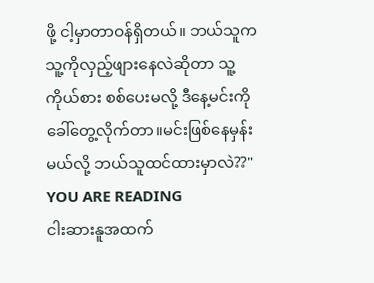ဖို့ ငါ့မှာတာဝန်ရှိတယ်။ ဘယ်သူက သူ့ကိုလှည့်ဖျားနေလဲဆိုတာ သူ့ကိုယ်စား စစ်ပေးမလို့ ဒီနေ့မင်းကို ခေါ်တွေ့လိုက်တာ။မင်းဖြစ်နေမှန်းမယ်လို့ ဘယ်သူထင်ထားမှာလဲ??"
YOU ARE READING
ငါးဆားနူအထက်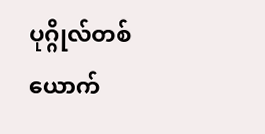ပုဂ္ဂိုလ်တစ်ယောက်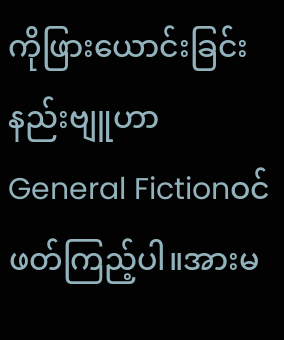ကိုဖြားယောင်းခြင်းနည်းဗျူဟာ
General Fictionဝင်ဖတ်ကြည့်ပါ။အားမ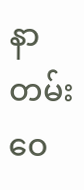နာတမ်းဝေ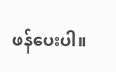ဖန်ပေးပါ။